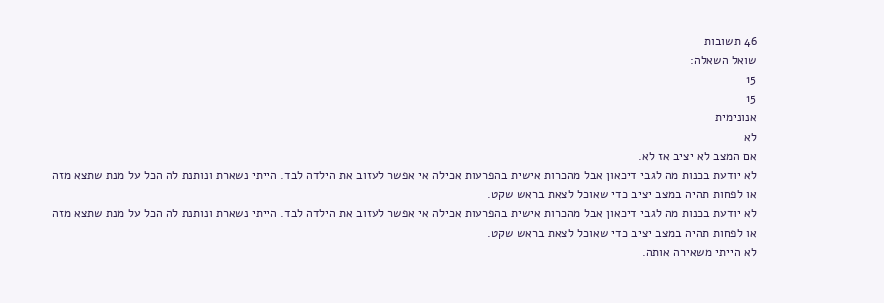46 תשובות
שואל השאלה:
15
15
אנונימית
לא
אם המצב לא יציב אז לא.
לא יודעת בכנות מה לגבי דיכאון אבל מהכרות אישית בהפרעות אכילה אי אפשר לעזוב את הילדה לבד. הייתי נשארת ונותנת לה הכל על מנת שתצא מזה או לפחות תהיה במצב יציב כדי שאוכל לצאת בראש שקט.
לא יודעת בכנות מה לגבי דיכאון אבל מהכרות אישית בהפרעות אכילה אי אפשר לעזוב את הילדה לבד. הייתי נשארת ונותנת לה הכל על מנת שתצא מזה או לפחות תהיה במצב יציב כדי שאוכל לצאת בראש שקט.
לא הייתי משאירה אותה.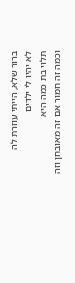ברור שלא, הייתי עוזרת לה
לא יהיו לי ילדים
תלוי בת כמה היא
וכמה זה חמור אם זה מאובחן וזה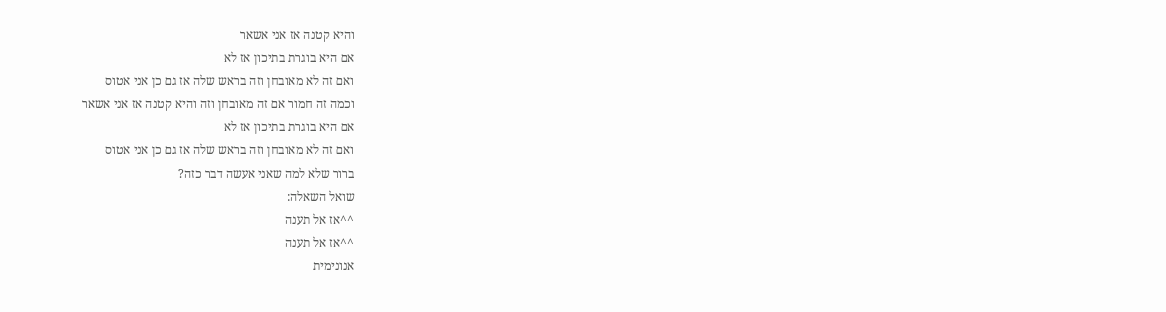והיא קטנה אז אני אשאר
אם היא בוגרת בתיכון אז לא
ואם זה לא מאובחן וזה בראש שלה אז גם כן אני אטוס
וכמה זה חמור אם זה מאובחן וזה והיא קטנה אז אני אשאר
אם היא בוגרת בתיכון אז לא
ואם זה לא מאובחן וזה בראש שלה אז גם כן אני אטוס
ברור שלא למה שאני אעשה דבר כזה?
שואל השאלה:
^^אז אל תענה
^^אז אל תענה
אנונימית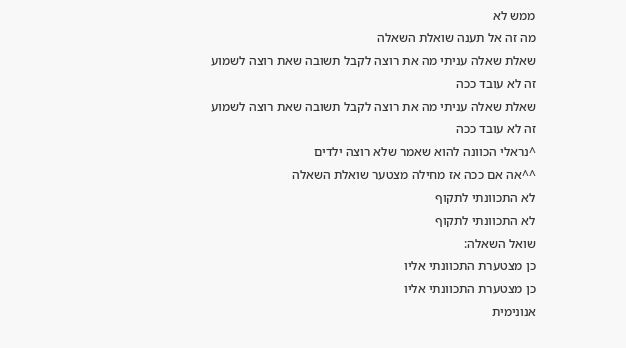ממש לא
מה זה אל תענה שואלת השאלה
שאלת שאלה עניתי מה את רוצה לקבל תשובה שאת רוצה לשמוע
זה לא עובד ככה
שאלת שאלה עניתי מה את רוצה לקבל תשובה שאת רוצה לשמוע
זה לא עובד ככה
^נראלי הכוונה להוא שאמר שלא רוצה ילדים
^^אה אם ככה אז מחילה מצטער שואלת השאלה
לא התכוונתי לתקוף
לא התכוונתי לתקוף
שואל השאלה:
כן מצטערת התכוונתי אליו
כן מצטערת התכוונתי אליו
אנונימית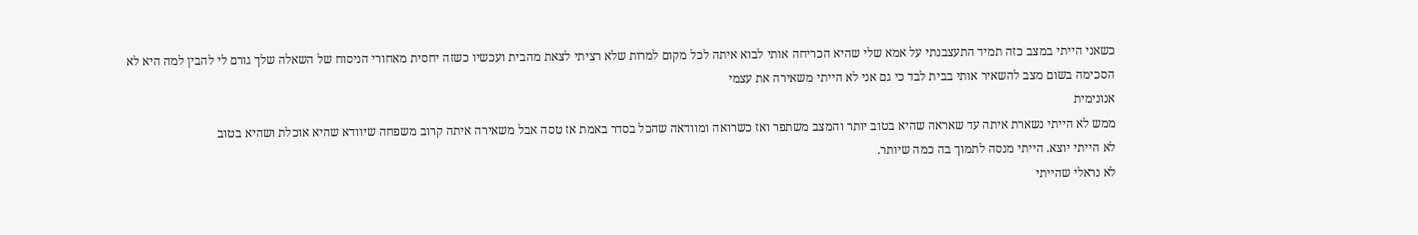כשאני הייתי במצב כזה תמיד התעצבנתי על אמא שלי שהיא הכריחה אותי לבוא איתה לכל מקום למרות שלא רציתי לצאת מהבית ועכשיו כשזה יחסית מאחורי הניסוח של השאלה שלך גורם לי להבין למה היא לא הסכימה בשום מצב להשאיר אותי בבית לבד כי גם אני לא הייתי משאירה את עצמי
אנונימית
ממש לא הייתי נשארת איתה עד שאראה שהיא בטוב יותר והמצב משתפר ואז כשרואה ומוודאה שהכל בסדר באמת אז טסה אבל משאירה איתה קרוב משפחה שיוודא שהיא אוכלת ושהיא בטוב
לא הייתי יוצא. הייתי מנסה לתמוך בה כמה שיותר.
לא נראלי שהייתי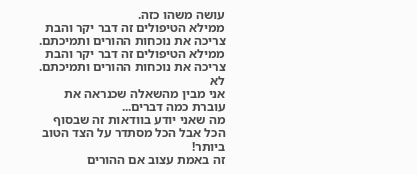עושה משהו כזה.
ממילא הטיפולים זה דבר יקר והבת צריכה את נוכחות ההורים ותמיכתם.
ממילא הטיפולים זה דבר יקר והבת צריכה את נוכחות ההורים ותמיכתם.
לא
אני מבין מהשאלה שכנראה את עוברת כמה דברים...
מה שאני יודע בוודאות זה שבסוף הכל אבל הכל מסתדר על הצד הטוב ביותר!
זה באמת עצוב אם ההורים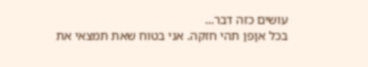עושים כזה דבר...
בכל אןפן תהי חזקה. אני בטוח שאת תמצאי את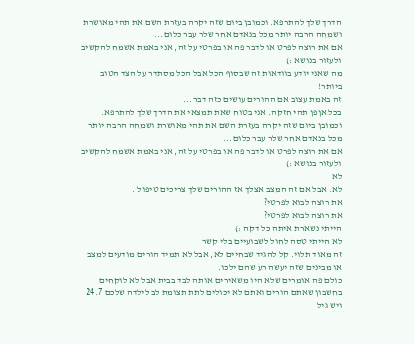הדרך שלך להתרפא. וכמובן ביום שזה יקרה בעזרת השם את תהי מאושרת ושמחה הרבה יותר מכל בנאדם אחר שלר עבר כלום...
אם את רוצה לפרט או לדבר פה או בפרטי על זה, אני באמת אשמח להקשיב ולעזור בנושא :)
מה שאני יודע בוודאות זה שבסוף הכל אבל הכל מסתדר על הצד הטוב ביותר!
זה באמת עצוב אם ההורים עושים כזה דבר...
בכל אןפן תהי חזקה. אני בטוח שאת תמצאי את הדרך שלך להתרפא. וכמובן ביום שזה יקרה בעזרת השם את תהי מאושרת ושמחה הרבה יותר מכל בנאדם אחר שלר עבר כלום...
אם את רוצה לפרט או לדבר פה או בפרטי על זה, אני באמת אשמח להקשיב ולעזור בנושא :)
לא
לא. אבל אם זה המצב אצלך אז ההורים שלך צריכים טיפול .
את רוצה לבוא לפרטי?
את רוצה לבוא לפרטי?
הייתי נשארת איתה כל דקה :)
לא הייתי טסה לחול לשבועיים בלי קשר
זה מאוד תלוי. קל להגיד שבחיים לא, אבל לא תמיד הורים מודעים למצב או מבינים שזה יעשה רע שהם ילכו.
כולם פה אומרים שלא היו משאירים אותה לבד בבית אבל לא לוקחים בחשבון שאתם הורים ואתם לא יכולים לתת תצומת לב לילדה שלכם 24.7 ויש גיל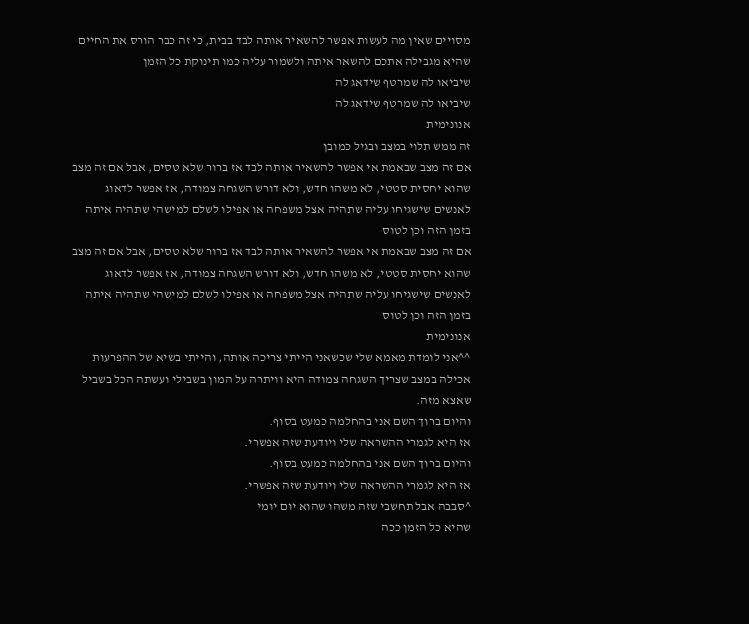מסויים שאין מה לעשות אפשר להשאיר אותה לבד בבית, כי זה כבר הורס את החיים שהיא מגבילה אתכם להשאר איתה ולשמור עליה כמו תינוקת כל הזמן
שיביאו לה שמרטף שידאג לה
שיביאו לה שמרטף שידאג לה
אנונימית
זה ממש תלוי במצב ובגיל כמובן
אם זה מצב שבאמת אי אפשר להשאיר אותה לבד אז ברור שלא טסים, אבל אם זה מצב שהוא יחסית סטטי, לא משהו חדש, ולא דורש השגחה צמודה, אז אפשר לדאוג לאנשים שישגיחו עליה שתהיה אצל משפחה או אפילו לשלם למישהי שתהיה איתה בזמן הזה וכן לטוס
אם זה מצב שבאמת אי אפשר להשאיר אותה לבד אז ברור שלא טסים, אבל אם זה מצב שהוא יחסית סטטי, לא משהו חדש, ולא דורש השגחה צמודה, אז אפשר לדאוג לאנשים שישגיחו עליה שתהיה אצל משפחה או אפילו לשלם למישהי שתהיה איתה בזמן הזה וכן לטוס
אנונימית
^^אני לומדת מאמא שלי שכשאני הייתי צריכה אותה, והייתי בשיא של ההפרעות אכילה במצב שצריך השגחה צמודה היא וויתרה על המון בשבילי ועשתה הכל בשביל שאצא מזה.
והיום ברוך השם אני בהחלמה כמעט בסוף.
אז היא לגמרי ההשראה שלי ויודעת שזה אפשרי.
והיום ברוך השם אני בהחלמה כמעט בסוף.
אז היא לגמרי ההשראה שלי ויודעת שזה אפשרי.
^סבבה אבל תחשבי שזה משהו שהוא יום יומי
שהיא כל הזמן ככה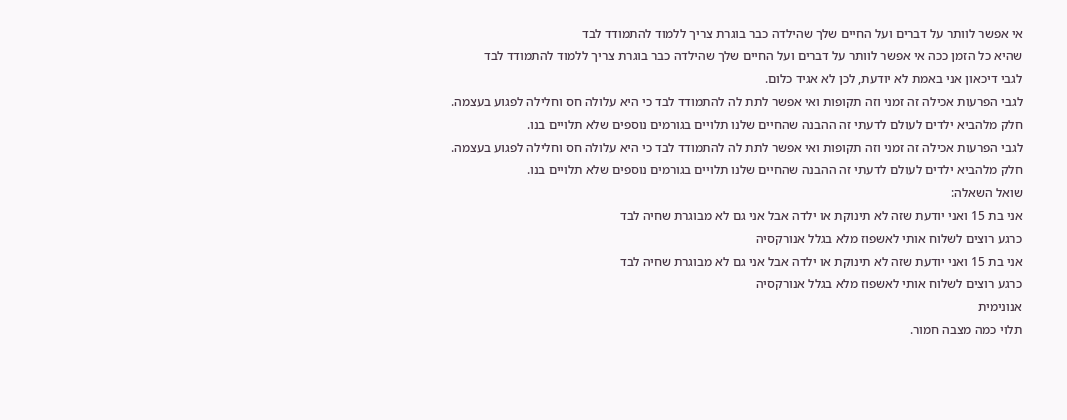אי אפשר לוותר על דברים ועל החיים שלך שהילדה כבר בוגרת צריך ללמוד להתמודד לבד
שהיא כל הזמן ככה אי אפשר לוותר על דברים ועל החיים שלך שהילדה כבר בוגרת צריך ללמוד להתמודד לבד
לגבי דיכאון אני באמת לא יודעת, לכן לא אגיד כלום.
לגבי הפרעות אכילה זה זמני וזה תקופות ואי אפשר לתת לה להתמודד לבד כי היא עלולה חס וחלילה לפגוע בעצמה.
חלק מלהביא ילדים לעולם לדעתי זה ההבנה שהחיים שלנו תלויים בגורמים נוספים שלא תלויים בנו.
לגבי הפרעות אכילה זה זמני וזה תקופות ואי אפשר לתת לה להתמודד לבד כי היא עלולה חס וחלילה לפגוע בעצמה.
חלק מלהביא ילדים לעולם לדעתי זה ההבנה שהחיים שלנו תלויים בגורמים נוספים שלא תלויים בנו.
שואל השאלה:
אני בת 15 ואני יודעת שזה לא תינוקת או ילדה אבל אני גם לא מבוגרת שחיה לבד
כרגע רוצים לשלוח אותי לאשפוז מלא בגלל אנורקסיה
אני בת 15 ואני יודעת שזה לא תינוקת או ילדה אבל אני גם לא מבוגרת שחיה לבד
כרגע רוצים לשלוח אותי לאשפוז מלא בגלל אנורקסיה
אנונימית
תלוי כמה מצבה חמור.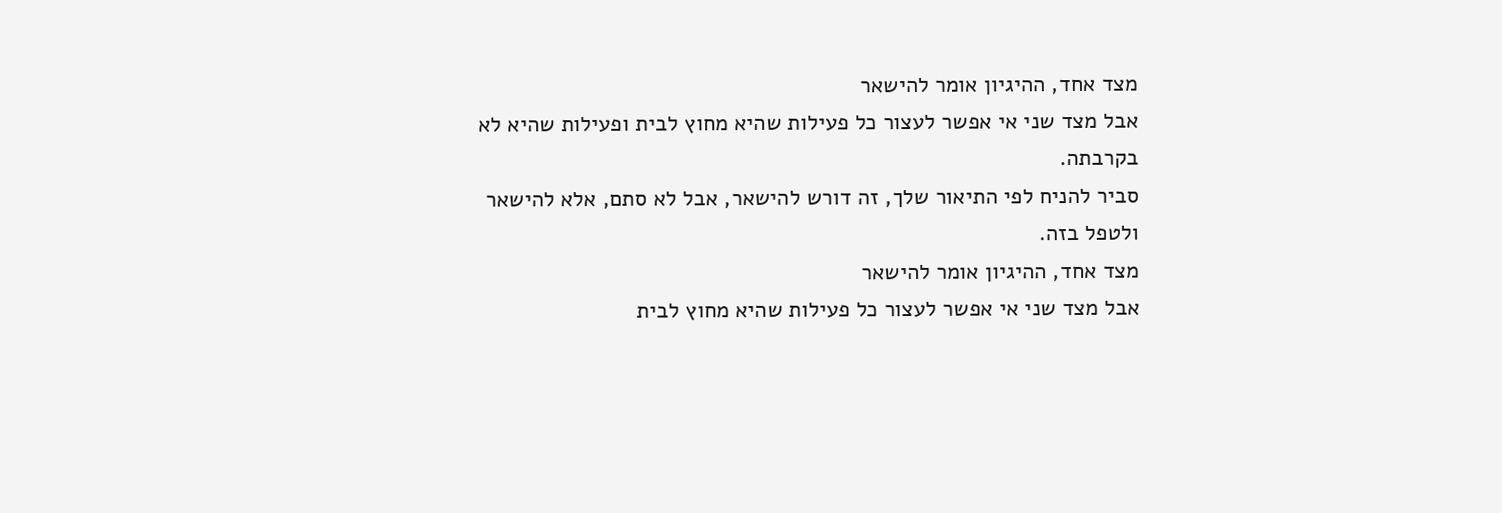מצד אחד, ההיגיון אומר להישאר
אבל מצד שני אי אפשר לעצור כל פעילות שהיא מחוץ לבית ופעילות שהיא לא בקרבתה.
סביר להניח לפי התיאור שלך, זה דורש להישאר, אבל לא סתם, אלא להישאר ולטפל בזה.
מצד אחד, ההיגיון אומר להישאר
אבל מצד שני אי אפשר לעצור כל פעילות שהיא מחוץ לבית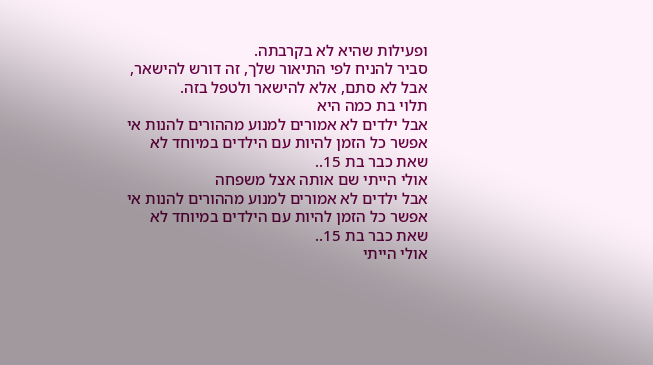ופעילות שהיא לא בקרבתה.
סביר להניח לפי התיאור שלך, זה דורש להישאר, אבל לא סתם, אלא להישאר ולטפל בזה.
תלוי בת כמה היא
אבל ילדים לא אמורים למנוע מההורים להנות אי אפשר כל הזמן להיות עם הילדים במיוחד לא שאת כבר בת 15..
אולי הייתי שם אותה אצל משפחה
אבל ילדים לא אמורים למנוע מההורים להנות אי אפשר כל הזמן להיות עם הילדים במיוחד לא שאת כבר בת 15..
אולי הייתי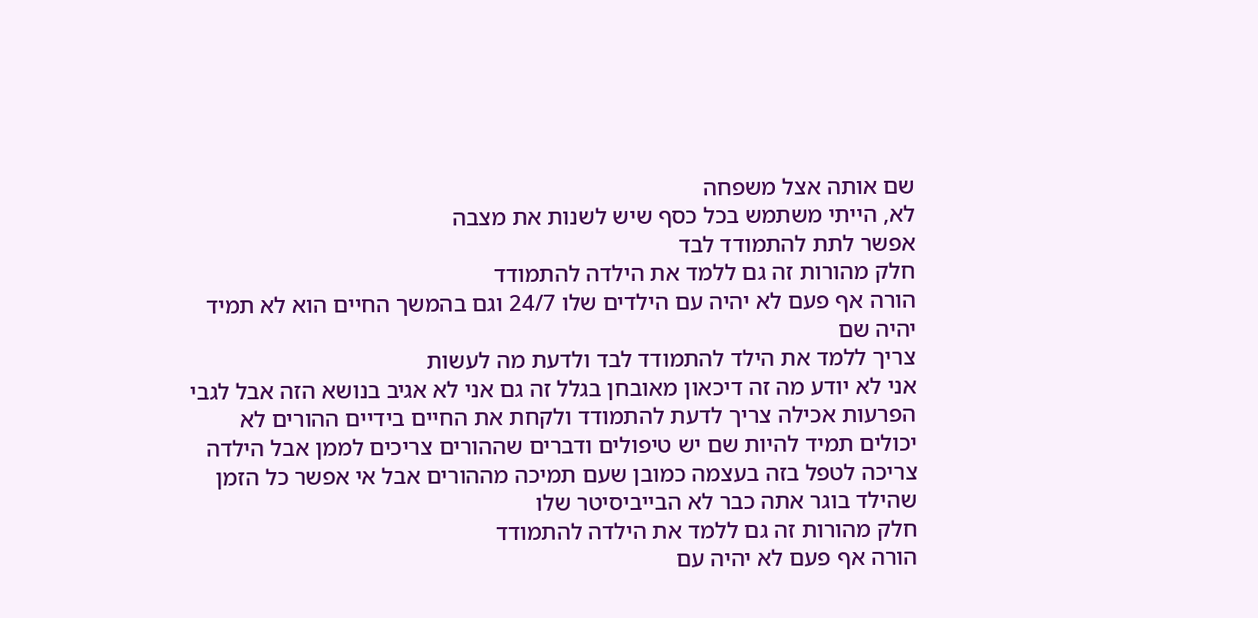שם אותה אצל משפחה
לא, הייתי משתמש בכל כסף שיש לשנות את מצבה
אפשר לתת להתמודד לבד
חלק מהורות זה גם ללמד את הילדה להתמודד
הורה אף פעם לא יהיה עם הילדים שלו 24/7 וגם בהמשך החיים הוא לא תמיד יהיה שם
צריך ללמד את הילד להתמודד לבד ולדעת מה לעשות
אני לא יודע מה זה דיכאון מאובחן בגלל זה גם אני לא אגיב בנושא הזה אבל לגבי הפרעות אכילה צריך לדעת להתמודד ולקחת את החיים בידיים ההורים לא יכולים תמיד להיות שם יש טיפולים ודברים שההורים צריכים לממן אבל הילדה צריכה לטפל בזה בעצמה כמובן שעם תמיכה מההורים אבל אי אפשר כל הזמן שהילד בוגר אתה כבר לא הבייביסיטר שלו
חלק מהורות זה גם ללמד את הילדה להתמודד
הורה אף פעם לא יהיה עם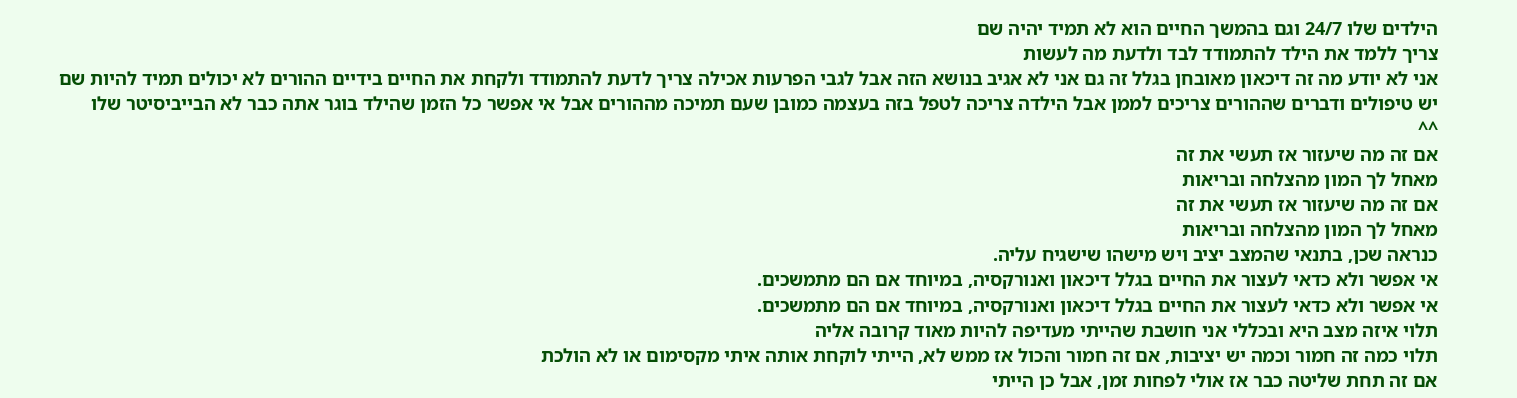הילדים שלו 24/7 וגם בהמשך החיים הוא לא תמיד יהיה שם
צריך ללמד את הילד להתמודד לבד ולדעת מה לעשות
אני לא יודע מה זה דיכאון מאובחן בגלל זה גם אני לא אגיב בנושא הזה אבל לגבי הפרעות אכילה צריך לדעת להתמודד ולקחת את החיים בידיים ההורים לא יכולים תמיד להיות שם יש טיפולים ודברים שההורים צריכים לממן אבל הילדה צריכה לטפל בזה בעצמה כמובן שעם תמיכה מההורים אבל אי אפשר כל הזמן שהילד בוגר אתה כבר לא הבייביסיטר שלו
^^
אם זה מה שיעזור אז תעשי את זה
מאחל לך המון מהצלחה ובריאות
אם זה מה שיעזור אז תעשי את זה
מאחל לך המון מהצלחה ובריאות
כנראה שכן, בתנאי שהמצב יציב ויש מישהו שישגיח עליה.
אי אפשר ולא כדאי לעצור את החיים בגלל דיכאון ואנורקסיה, במיוחד אם הם מתמשכים.
אי אפשר ולא כדאי לעצור את החיים בגלל דיכאון ואנורקסיה, במיוחד אם הם מתמשכים.
תלוי איזה מצב היא ובכללי אני חושבת שהייתי מעדיפה להיות מאוד קרובה אליה
תלוי כמה זה חמור וכמה יש יציבות, אם זה חמור והכול אז ממש לא, הייתי לוקחת אותה איתי מקסימום או לא הולכת
אם זה תחת שליטה כבר אז אולי לפחות זמן, אבל כן הייתי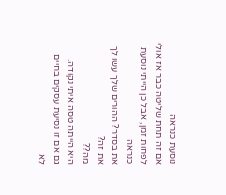נוסעת כנראה
אם זה תחת שליטה כבר אז אולי לפחות זמן, אבל כן הייתי נוסעת כנראה
את בסדר? ההורים שלך עשו לך את זה?
מה??
היא הייתה טסה איתי נקודה.
גם אם זו נסיעת עסקים בחיים לא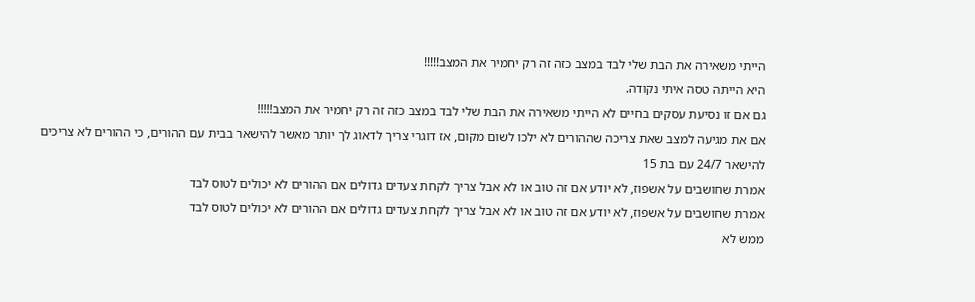הייתי משאירה את הבת שלי לבד במצב כזה זה רק יחמיר את המצב!!!!!
היא הייתה טסה איתי נקודה.
גם אם זו נסיעת עסקים בחיים לא הייתי משאירה את הבת שלי לבד במצב כזה זה רק יחמיר את המצב!!!!!
אם את מגיעה למצב שאת צריכה שההורים לא ילכו לשום מקום, אז דוגרי צריך לדאוג לך יותר מאשר להישאר בבית עם ההורים, כי ההורים לא צריכים להישאר 24/7 עם בת 15
אמרת שחושבים על אשפוז, לא יודע אם זה טוב או לא אבל צריך לקחת צעדים גדולים אם ההורים לא יכולים לטוס לבד
אמרת שחושבים על אשפוז, לא יודע אם זה טוב או לא אבל צריך לקחת צעדים גדולים אם ההורים לא יכולים לטוס לבד
ממש לא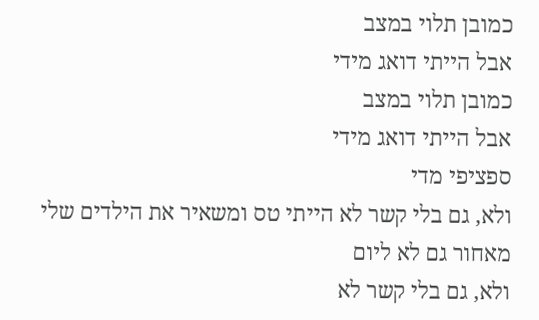כמובן תלוי במצב
אבל הייתי דואג מידי
כמובן תלוי במצב
אבל הייתי דואג מידי
ספציפי מדי
ולא, גם בלי קשר לא הייתי טס ומשאיר את הילדים שלי מאחור גם לא ליום
ולא, גם בלי קשר לא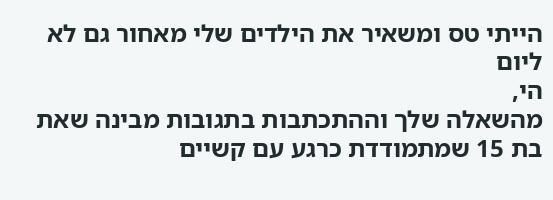הייתי טס ומשאיר את הילדים שלי מאחור גם לא ליום
הי,
מהשאלה שלך וההתכתבות בתגובות מבינה שאת בת 15 שמתמודדת כרגע עם קשיים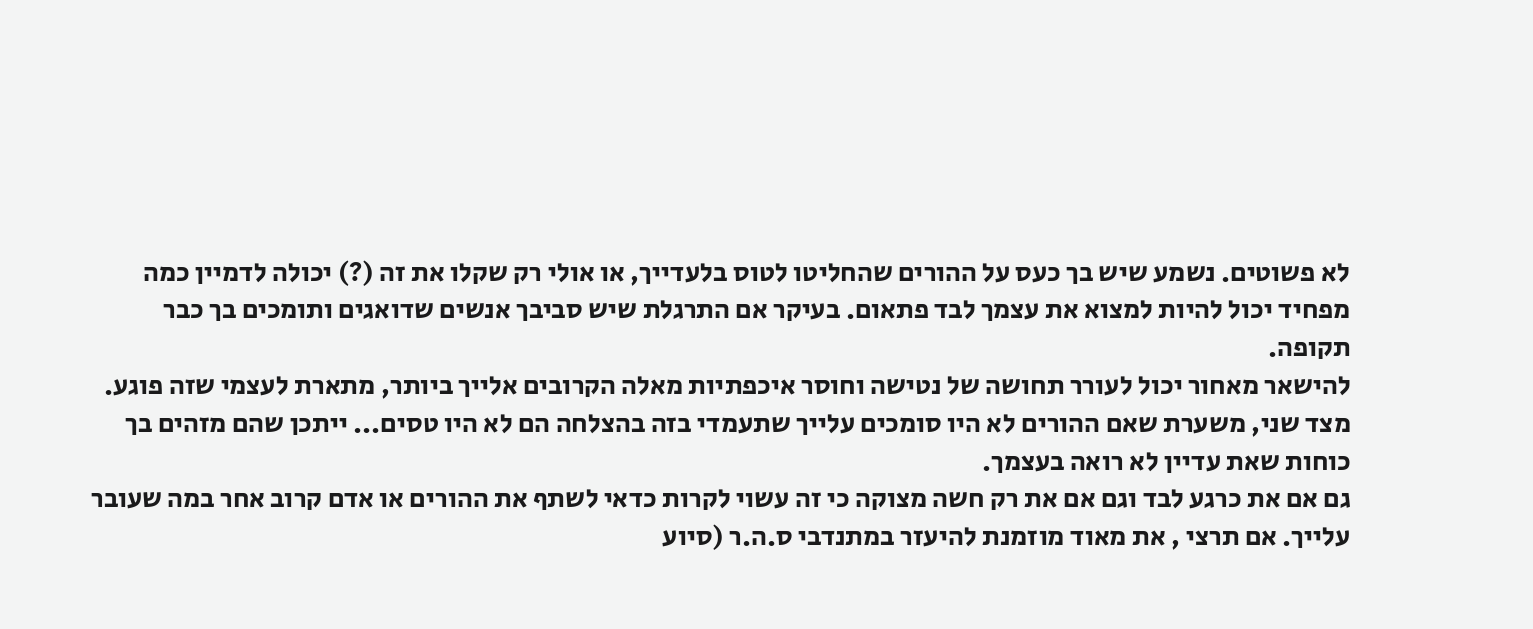לא פשוטים. נשמע שיש בך כעס על ההורים שהחליטו לטוס בלעדייך, או אולי רק שקלו את זה (?) יכולה לדמיין כמה מפחיד יכול להיות למצוא את עצמך לבד פתאום. בעיקר אם התרגלת שיש סביבך אנשים שדואגים ותומכים בך כבר תקופה.
להישאר מאחור יכול לעורר תחושה של נטישה וחוסר איכפתיות מאלה הקרובים אלייך ביותר, מתארת לעצמי שזה פוגע.
מצד שני, משערת שאם ההורים לא היו סומכים עלייך שתעמדי בזה בהצלחה הם לא היו טסים... ייתכן שהם מזהים בך כוחות שאת עדיין לא רואה בעצמך.
גם אם את כרגע לבד וגם אם את רק חשה מצוקה כי זה עשוי לקרות כדאי לשתף את ההורים או אדם קרוב אחר במה שעובר עלייך. אם תרצי , את מאוד מוזמנת להיעזר במתנדבי ס.ה.ר (סיוע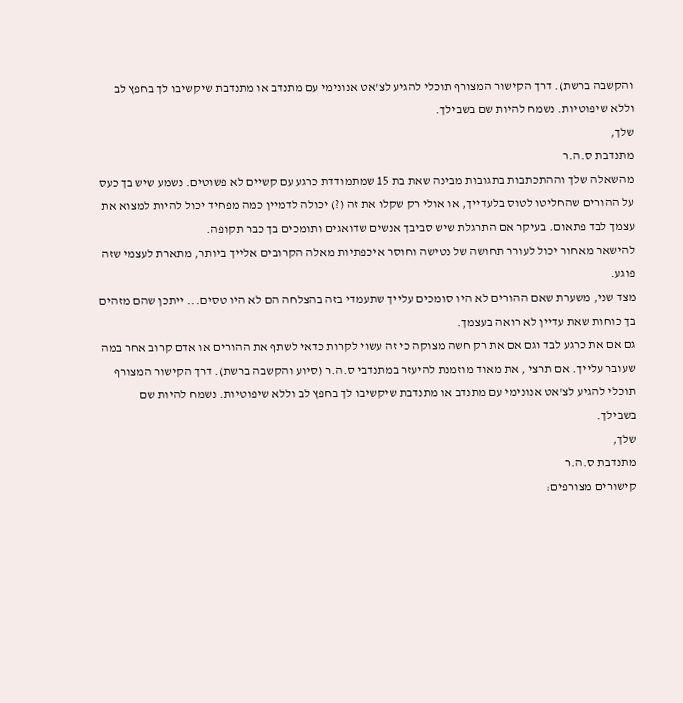והקשבה ברשת). דרך הקישור המצורף תוכלי להגיע לצ'אט אנונימי עם מתנדב או מתנדבת שיקשיבו לך בחפץ לב וללא שיפוטיות. נשמח להיות שם בשבילך.
שלך,
מתנדבת ס.ה.ר
מהשאלה שלך וההתכתבות בתגובות מבינה שאת בת 15 שמתמודדת כרגע עם קשיים לא פשוטים. נשמע שיש בך כעס על ההורים שהחליטו לטוס בלעדייך, או אולי רק שקלו את זה (?) יכולה לדמיין כמה מפחיד יכול להיות למצוא את עצמך לבד פתאום. בעיקר אם התרגלת שיש סביבך אנשים שדואגים ותומכים בך כבר תקופה.
להישאר מאחור יכול לעורר תחושה של נטישה וחוסר איכפתיות מאלה הקרובים אלייך ביותר, מתארת לעצמי שזה פוגע.
מצד שני, משערת שאם ההורים לא היו סומכים עלייך שתעמדי בזה בהצלחה הם לא היו טסים... ייתכן שהם מזהים בך כוחות שאת עדיין לא רואה בעצמך.
גם אם את כרגע לבד וגם אם את רק חשה מצוקה כי זה עשוי לקרות כדאי לשתף את ההורים או אדם קרוב אחר במה שעובר עלייך. אם תרצי , את מאוד מוזמנת להיעזר במתנדבי ס.ה.ר (סיוע והקשבה ברשת). דרך הקישור המצורף תוכלי להגיע לצ'אט אנונימי עם מתנדב או מתנדבת שיקשיבו לך בחפץ לב וללא שיפוטיות. נשמח להיות שם בשבילך.
שלך,
מתנדבת ס.ה.ר
קישורים מצורפים: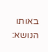באותו הנושא: